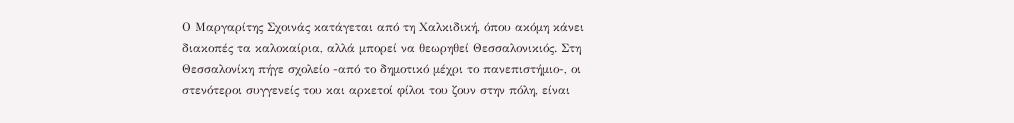Ο Μαργαρίτης Σχοινάς κατάγεται από τη Χαλκιδική, όπου ακόμη κάνει διακοπές τα καλοκαίρια, αλλά μπορεί να θεωρηθεί Θεσσαλονικιός. Στη Θεσσαλονίκη πήγε σχολείο -από το δημοτικό μέχρι το πανεπιστήμιο-, οι στενότεροι συγγενείς του και αρκετοί φίλοι του ζουν στην πόλη, είναι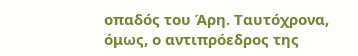οπαδός του Άρη. Ταυτόχρονα, όμως, ο αντιπρόεδρος της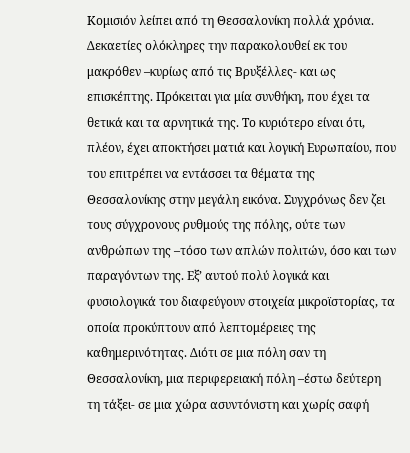Κομισιόν λείπει από τη Θεσσαλονίκη πολλά χρόνια. Δεκαετίες ολόκληρες την παρακολουθεί εκ του μακρόθεν –κυρίως από τις Βρυξέλλες- και ως επισκέπτης. Πρόκειται για μία συνθήκη, που έχει τα θετικά και τα αρνητικά της. Το κυριότερο είναι ότι, πλέον, έχει αποκτήσει ματιά και λογική Ευρωπαίου, που του επιτρέπει να εντάσσει τα θέματα της Θεσσαλονίκης στην μεγάλη εικόνα. Συγχρόνως δεν ζει τους σύγχρονους ρυθμούς της πόλης, ούτε των ανθρώπων της –τόσο των απλών πολιτών, όσο και των παραγόντων της. Εξ’ αυτού πολύ λογικά και φυσιολογικά του διαφεύγουν στοιχεία μικροϊστορίας, τα οποία προκύπτουν από λεπτομέρειες της καθημερινότητας. Διότι σε μια πόλη σαν τη Θεσσαλονίκη, μια περιφερειακή πόλη –έστω δεύτερη τη τάξει- σε μια χώρα ασυντόνιστη και χωρίς σαφή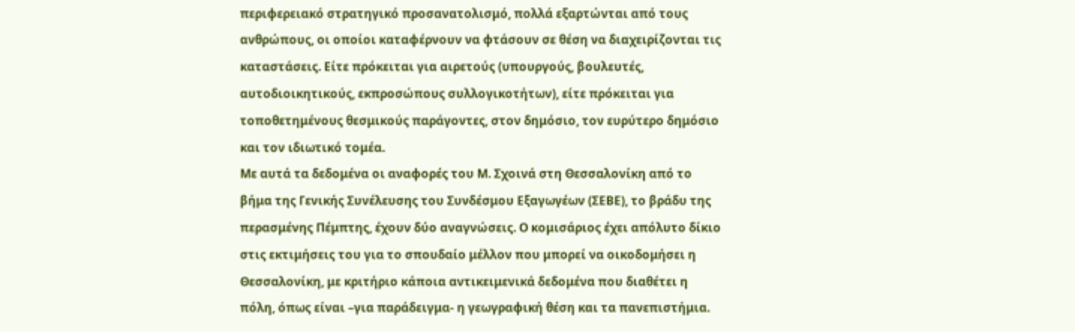περιφερειακό στρατηγικό προσανατολισμό, πολλά εξαρτώνται από τους ανθρώπους, οι οποίοι καταφέρνουν να φτάσουν σε θέση να διαχειρίζονται τις καταστάσεις. Είτε πρόκειται για αιρετούς (υπουργούς, βουλευτές, αυτοδιοικητικούς, εκπροσώπους συλλογικοτήτων), είτε πρόκειται για τοποθετημένους θεσμικούς παράγοντες, στον δημόσιο, τον ευρύτερο δημόσιο και τον ιδιωτικό τομέα.
Με αυτά τα δεδομένα οι αναφορές του Μ. Σχοινά στη Θεσσαλονίκη από το βήμα της Γενικής Συνέλευσης του Συνδέσμου Εξαγωγέων (ΣΕΒΕ), το βράδυ της περασμένης Πέμπτης, έχουν δύο αναγνώσεις. Ο κομισάριος έχει απόλυτο δίκιο στις εκτιμήσεις του για το σπουδαίο μέλλον που μπορεί να οικοδομήσει η Θεσσαλονίκη, με κριτήριο κάποια αντικειμενικά δεδομένα που διαθέτει η πόλη, όπως είναι –για παράδειγμα- η γεωγραφική θέση και τα πανεπιστήμια.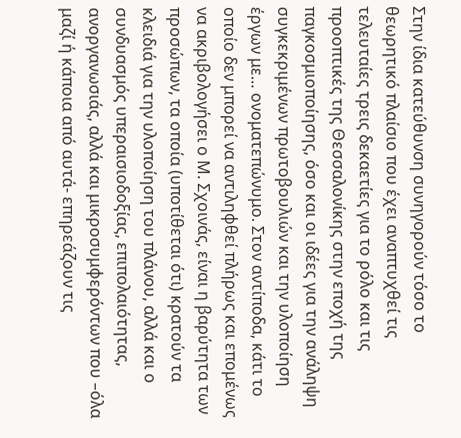Στην ίδια κατεύθυνση συνηγορούν τόσο το θεωρητικό πλαίσιο που έχει αναπτυχθεί τις τελευταίες τρεις δεκαετίες για το ρόλο και τις προοπτικές της Θεσσαλονίκης στην εποχή της παγκοσμιοποίησης, όσο και οι ιδέες για την ανάληψη συγκεκριμένων πρωτοβουλιών και την υλοποίηση έργων με… ονοματεπώνυμο. Στον αντίποδα, κάτι το οποίο δεν μπορεί να αντιληφθεί πλήρως και επομένως να ακριβολογήσει ο Μ. Σχοινάς, είναι η βαρύτητα των προσώπων, τα οποία (υποτίθεται ότι) κρατούν τα κλειδιά για την υλοποίηση του πλάνου, αλλά και ο συνδυασμός υπεραισιοδοξίας, επιπολαιότητας, ανοργανωσιάς, αλλά και μικροσυμφερόντων που –όλα μαζί ή κάποια από αυτά- επηρεάζουν τις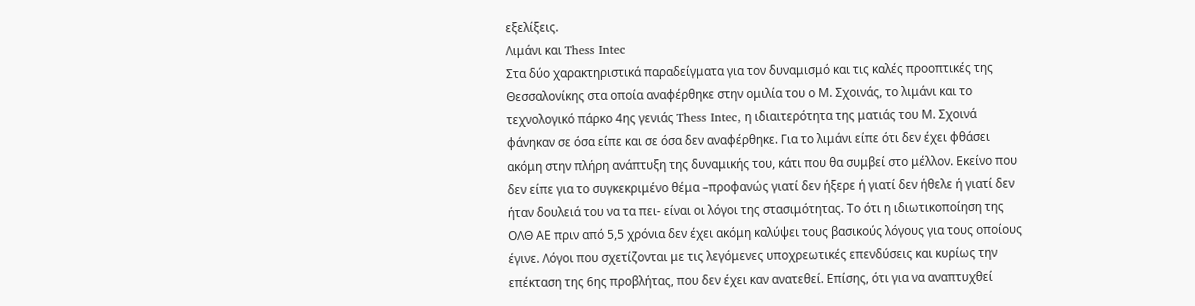εξελίξεις.
Λιμάνι και Thess Intec
Στα δύο χαρακτηριστικά παραδείγματα για τον δυναμισμό και τις καλές προοπτικές της Θεσσαλονίκης στα οποία αναφέρθηκε στην ομιλία του ο Μ. Σχοινάς, το λιμάνι και το τεχνολογικό πάρκο 4ης γενιάς Thess Intec, η ιδιαιτερότητα της ματιάς του Μ. Σχοινά φάνηκαν σε όσα είπε και σε όσα δεν αναφέρθηκε. Για το λιμάνι είπε ότι δεν έχει φθάσει ακόμη στην πλήρη ανάπτυξη της δυναμικής του, κάτι που θα συμβεί στο μέλλον. Εκείνο που δεν είπε για το συγκεκριμένο θέμα –προφανώς γιατί δεν ήξερε ή γιατί δεν ήθελε ή γιατί δεν ήταν δουλειά του να τα πει- είναι οι λόγοι της στασιμότητας. Το ότι η ιδιωτικοποίηση της ΟΛΘ ΑΕ πριν από 5,5 χρόνια δεν έχει ακόμη καλύψει τους βασικούς λόγους για τους οποίους έγινε. Λόγοι που σχετίζονται με τις λεγόμενες υποχρεωτικές επενδύσεις και κυρίως την επέκταση της 6ης προβλήτας, που δεν έχει καν ανατεθεί. Επίσης, ότι για να αναπτυχθεί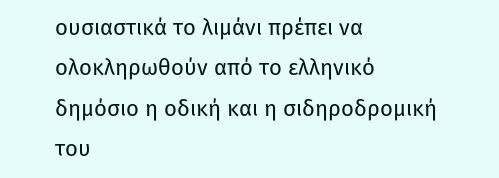ουσιαστικά το λιμάνι πρέπει να ολοκληρωθούν από το ελληνικό δημόσιο η οδική και η σιδηροδρομική του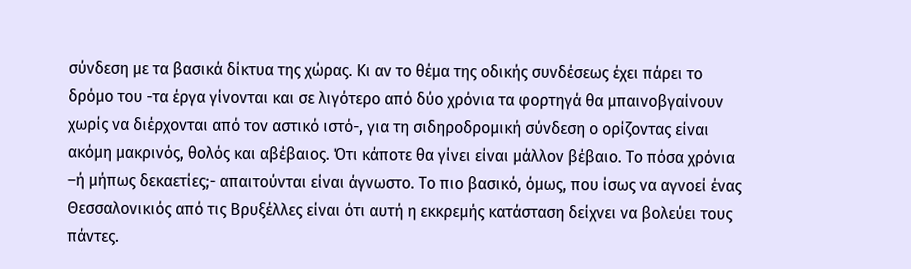σύνδεση με τα βασικά δίκτυα της χώρας. Κι αν το θέμα της οδικής συνδέσεως έχει πάρει το δρόμο του -τα έργα γίνονται και σε λιγότερο από δύο χρόνια τα φορτηγά θα μπαινοβγαίνουν χωρίς να διέρχονται από τον αστικό ιστό-, για τη σιδηροδρομική σύνδεση ο ορίζοντας είναι ακόμη μακρινός, θολός και αβέβαιος. Ότι κάποτε θα γίνει είναι μάλλον βέβαιο. Το πόσα χρόνια –ή μήπως δεκαετίες;- απαιτούνται είναι άγνωστο. Το πιο βασικό, όμως, που ίσως να αγνοεί ένας Θεσσαλονικιός από τις Βρυξέλλες είναι ότι αυτή η εκκρεμής κατάσταση δείχνει να βολεύει τους πάντες.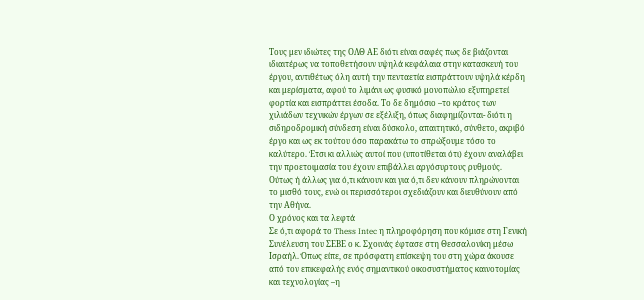Τους μεν ιδιώτες της ΟΛΘ ΑΕ διότι είναι σαφές πως δε βιάζονται ιδιαιτέρως να τοποθετήσουν υψηλά κεφάλαια στην κατασκευή του έργου, αντιθέτως όλη αυτή την πενταετία εισπράττουν υψηλά κέρδη και μερίσματα, αφού το λιμάνι ως φυσικό μονοπώλιο εξυπηρετεί φορτία και εισπράττει έσοδα. Το δε δημόσιο –το κράτος των χιλιάδων τεχνικών έργων σε εξέλιξη, όπως διαφημίζονται- διότι η σιδηροδρομική σύνδεση είναι δύσκολο, απαιτητικό, σύνθετο, ακριβό έργο και ως εκ τούτου όσο παρακάτω το σπρώξουμε τόσο το καλύτερο. Έτσι κι αλλιώς αυτοί που (υποτίθεται ότι) έχουν αναλάβει την προετοιμασία του έχουν επιβάλλει αργόσυρτους ρυθμούς. Ούτως ή άλλως για ό,τι κάνουν και για ό,τι δεν κάνουν πληρώνονται το μισθό τους, ενώ οι περισσότεροι σχεδιάζουν και διευθύνουν από την Αθήνα.
Ο χρόνος και τα λεφτά
Σε ό,τι αφορά το Thess Intec η πληροφόρηση που κόμισε στη Γενική Συνέλευση του ΣΕΒΕ ο κ. Σχοινάς έφτασε στη Θεσσαλονίκη μέσω Ισραήλ. Όπως είπε, σε πρόσφατη επίσκεψη του στη χώρα άκουσε από τον επικεφαλής ενός σημαντικού οικοσυστήματος καινοτομίας και τεχνολογίας –η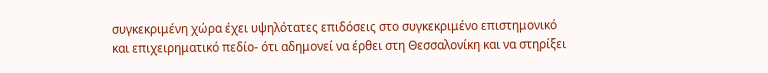συγκεκριμένη χώρα έχει υψηλότατες επιδόσεις στο συγκεκριμένο επιστημονικό και επιχειρηματικό πεδίο- ότι αδημονεί να έρθει στη Θεσσαλονίκη και να στηρίξει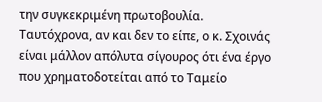την συγκεκριμένη πρωτοβουλία. Ταυτόχρονα, αν και δεν το είπε, ο κ. Σχοινάς είναι μάλλον απόλυτα σίγουρος ότι ένα έργο που χρηματοδοτείται από το Ταμείο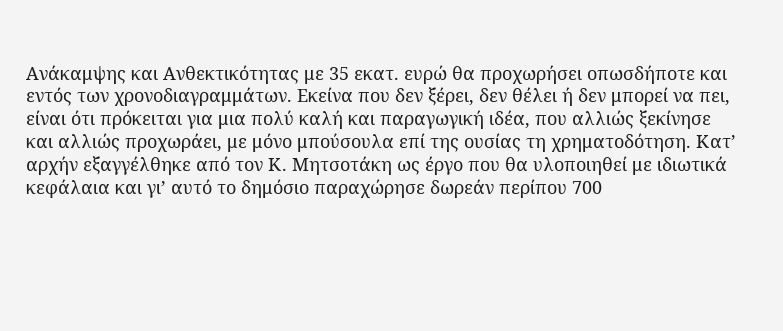Ανάκαμψης και Ανθεκτικότητας με 35 εκατ. ευρώ θα προχωρήσει οπωσδήποτε και εντός των χρονοδιαγραμμάτων. Εκείνα που δεν ξέρει, δεν θέλει ή δεν μπορεί να πει, είναι ότι πρόκειται για μια πολύ καλή και παραγωγική ιδέα, που αλλιώς ξεκίνησε και αλλιώς προχωράει, με μόνο μπούσουλα επί της ουσίας τη χρηματοδότηση. Κατ’ αρχήν εξαγγέλθηκε από τον Κ. Μητσοτάκη ως έργο που θα υλοποιηθεί με ιδιωτικά κεφάλαια και γι’ αυτό το δημόσιο παραχώρησε δωρεάν περίπου 700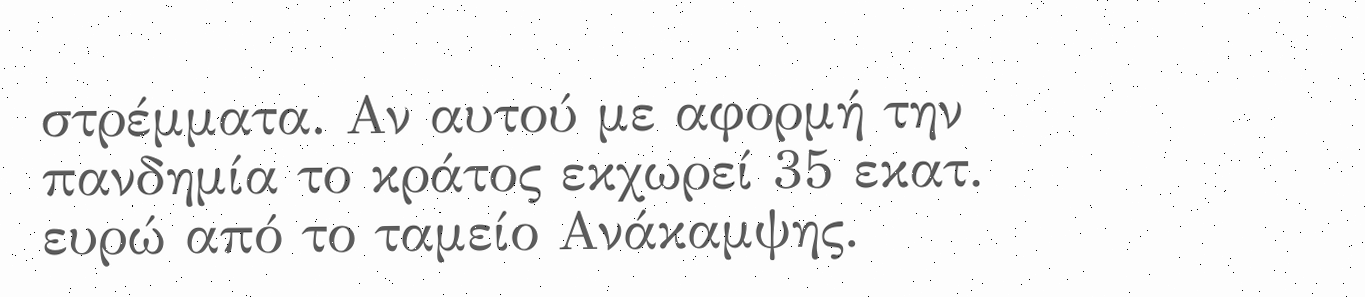στρέμματα. Αν αυτού με αφορμή την πανδημία το κράτος εκχωρεί 35 εκατ. ευρώ από το ταμείο Ανάκαμψης.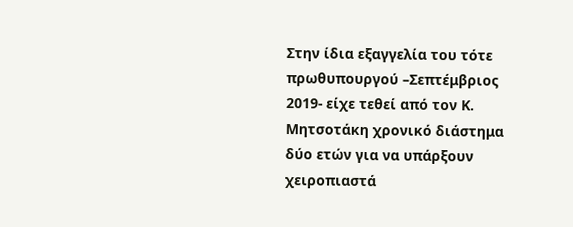Στην ίδια εξαγγελία του τότε πρωθυπουργού –Σεπτέμβριος 2019- είχε τεθεί από τον Κ. Μητσοτάκη χρονικό διάστημα δύο ετών για να υπάρξουν χειροπιαστά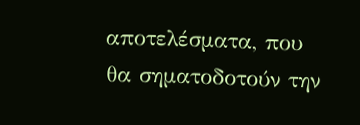αποτελέσματα, που θα σηματοδοτούν την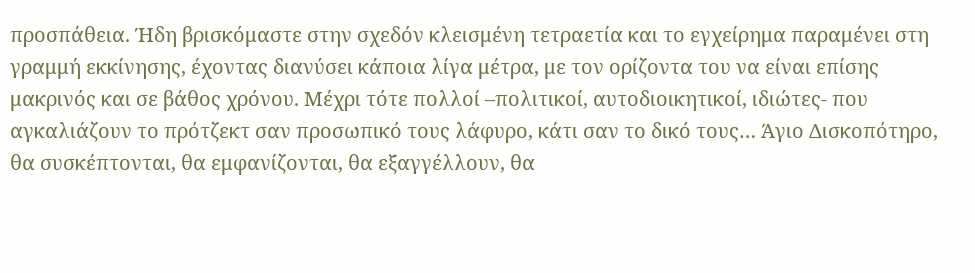προσπάθεια. Ήδη βρισκόμαστε στην σχεδόν κλεισμένη τετραετία και το εγχείρημα παραμένει στη γραμμή εκκίνησης, έχοντας διανύσει κάποια λίγα μέτρα, με τον ορίζοντα του να είναι επίσης μακρινός και σε βάθος χρόνου. Μέχρι τότε πολλοί –πολιτικοί, αυτοδιοικητικοί, ιδιώτες- που αγκαλιάζουν το πρότζεκτ σαν προσωπικό τους λάφυρο, κάτι σαν το δικό τους… Άγιο Δισκοπότηρο, θα συσκέπτονται, θα εμφανίζονται, θα εξαγγέλλουν, θα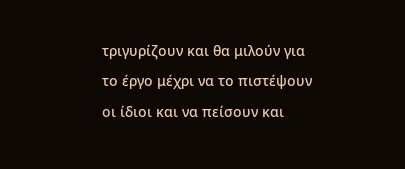τριγυρίζουν και θα μιλούν για το έργο μέχρι να το πιστέψουν οι ίδιοι και να πείσουν και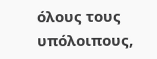όλους τους υπόλοιπους,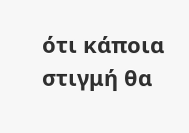ότι κάποια στιγμή θα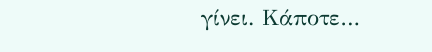γίνει. Κάποτε…